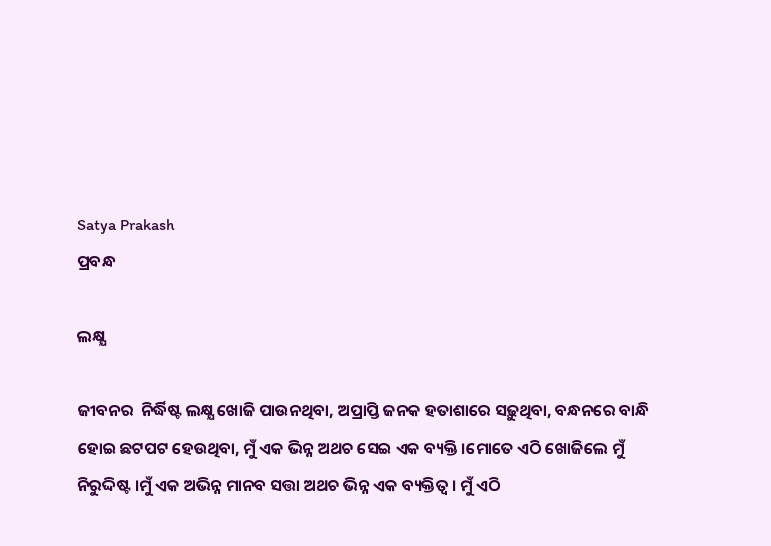Satya Prakash
ପ୍ରବନ୍ଧ

ଲକ୍ଷ୍ଯ

ଜୀବନର  ନିର୍ଦ୍ଧିଷ୍ଟ ଲକ୍ଷ୍ଯ ଖୋଜି ପାଉନଥିବା, ଅପ୍ରାପ୍ତି ଜନକ ହତାଶାରେ ସଢ଼ୁଥିବା, ବନ୍ଧନରେ ବାନ୍ଧି ହୋଇ ଛଟପଟ ହେଉଥିବା, ମୁଁ ଏକ ଭିନ୍ନ ଅଥଚ ସେଇ ଏକ ବ୍ୟକ୍ତି ।ମୋତେ ଏଠି ଖୋଜିଲେ ମୁଁ ନିରୁଦ୍ଦିଷ୍ଟ ।ମୁଁ ଏକ ଅଭିନ୍ନ ମାନବ ସତ୍ତା ଅଥଚ ଭିନ୍ନ ଏକ ବ୍ୟକ୍ତିତ୍ଵ । ମୁଁ ଏଠି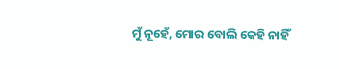ମୁଁ ନୂହେଁ, ମୋର ବୋଲି କେହି ନାହିଁ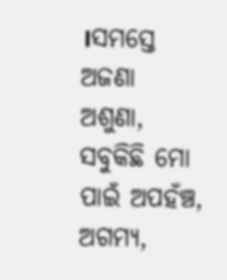।ସମସ୍ତେ ଅଜଣା ଅଶୁଣା, ସବୁକିଛି ମୋ ପାଇଁ ଅପହଁଞ୍ଚ, ଅଗମ୍ଯ,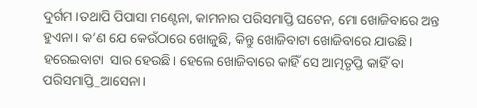ଦୁର୍ଗମ ।ତଥାପି ପିପାସା ମଣ୍ଟେନା, କାମନାର ପରିସମାପ୍ତି ଘଟେନ, ମୋ ଖୋଜିବାରେ ଅନ୍ତ ହୁଏନା। କ’ଣ ଯେ କେଉଁଠାରେ ଖୋଜୁଛି, କିନ୍ତୁ ଖୋଜିବାଟା ଖୋଜିବାରେ ଯାଉଛି। ହରେଇବାଟା  ସାର ହେଉଛି। ହେଲେ ଖୋଜିବାରେ କାହିଁ ସେ ଆତ୍ମତୃପ୍ତି କାହିଁ ବା ପରିସମାପ୍ତି_ଆସେନା।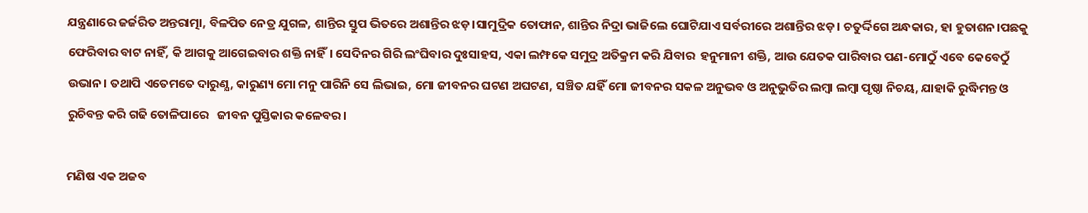ଯନ୍ତ୍ରଣାରେ ଜର୍ଜରିତ ଅନ୍ତରାତ୍ମା, ବିଳପିତ ନେତ୍ର ଯୁଗଳ, ଶାନ୍ତିର ସ୍ତୁପ ଭିତରେ ଅଶାନ୍ତିର ଝଡ଼।ସାମୁଦ୍ରିକ ତୋଫାନ, ଶାନ୍ତିର ନିଦ୍ରା ଭାଜିଲେ ଘୋଟିଯାଏ ସର୍ବରୀରେ ଅଶାନ୍ତିର ଝଡ଼। ଚତୁର୍ଦ୍ଦିଗେ ଅନ୍ଧକାର, ହା ହୁତାଶନ।ପଛକୁ  ଫେରିବାର ବାଟ ନାହିଁ, କି ଆଗକୁ ଆଗେଇବାର ଶକ୍ତି ନାହିଁ। ସେଦିନର ଗିରି ଲଂଘିବାର ଦୁଃସାହସ, ଏକା ଲମ୍ଫକେ ସମୁଦ୍ର ଅତିକ୍ରମ କରି ଯିବାର  ହନୁମାନୀ ଶକ୍ତି, ଆଉ ଯେତକ ପାରିବାର ପଣ-ମୋଠୁଁ ଏବେ କେବେଠୁଁ ଉଭାନ। ତଥାପି ଏତେମତେ ଦାରୁଣ୍ଯ, କାରୁଣ୍ୟ ମୋ ମନୁ ପାରିନି ସେ ଲିଭାଇ, ମୋ ଜୀବନର ଘଟଣ ଅଘଟଣ, ସଞ୍ଚିତ ଯହିଁ ମୋ ଜୀବନର ସକଳ ଅନୁଭବ ଓ ଅନୁଭୁତିର ଲମ୍ବା ଲମ୍ବା ପୃଷ୍ଠା ନିଚୟ, ଯାହାକି ରୁଦ୍ଧିମନ୍ତ ଓ ରୁଚିବନ୍ତ କରି ଗଢି ତୋଳିପାରେ   ଜୀବନ ପୁସ୍ତିକାର କଳେବର।

ମଣିଷ ଏକ ଅଜବ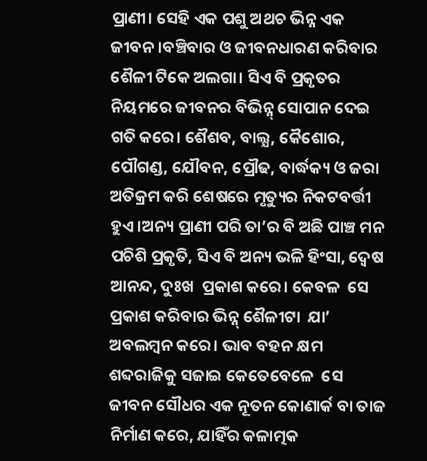ପ୍ରାଣୀ। ସେହି ଏକ ପଶୁ ଅଥଚ ଭିନ୍ନ ଏକ ଜୀବନ ।ବଞ୍ଚିବାର ଓ ଜୀବନଧାରଣ କରିବାର ଶୈଳୀ ଟିକେ ଅଲଗା। ସିଏ ବି ପ୍ରକୃତର ନିୟମରେ ଜୀବନର ବିଭିନ୍ନ୍ ସୋପାନ ଦେଇ ଗତି କରେ। ଶୈଶବ, ବାଲ୍ଯ, କୈଶୋର, ପୌଗଣ୍ଡ, ଯୌବନ, ପ୍ରୌଢ, ବାର୍ଦ୍ଧକ୍ୟ ଓ ଜରା ଅତିକ୍ରମ କରି ଶେଷରେ ମୃତ୍ୟୁର ନିକଟବର୍ତ୍ତୀ ହୁଏ।ଅନ୍ୟ ପ୍ରାଣୀ ପରି ତା’ର ବି ଅଛି ପାଞ୍ଚ ମନ ପଚିଶି ପ୍ରକୃତି, ସିଏ ବି ଅନ୍ୟ ଭଳି ହିଂସା, ଦ୍ଵେଷ ଆନନ୍ଦ, ଦୁଃଖ  ପ୍ରକାଶ କରେ। କେବଳ  ସେ ପ୍ରକାଶ କରିବାର ଭିନ୍ନ୍ ଶୈଳୀଟା  ଯା’ ଅବଲମ୍ବନ କରେ। ଭାବ ବହନ କ୍ଷମ ଶବ୍ଦରାଜିକୁ ସଜାଇ କେତେବେଳେ  ସେ ଜୀବନ ସୌଧର ଏକ ନୂତନ କୋଣାର୍କ ବା ତାଜ ନିର୍ମାଣ କରେ, ଯାହିଁର କଳାତ୍ମକ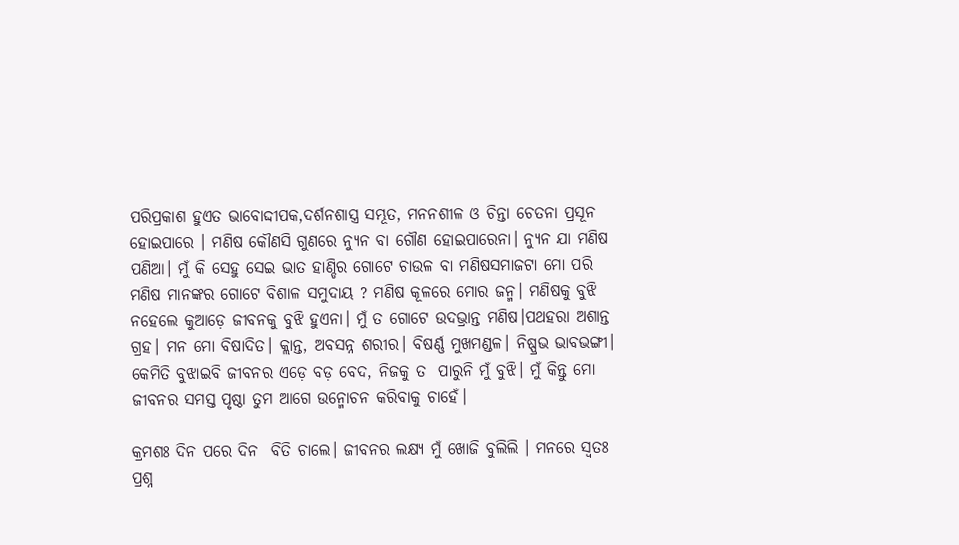ପରିପ୍ରକାଶ ହୁଏତ ଭାବୋଦ୍ଦୀପକ,ଦର୍ଶନଶାସ୍ତ୍ର ସମ୍ଭୂତ, ମନନଶୀଳ ଓ ଚିନ୍ତା ଚେତନା ପ୍ରସୂନ ହୋଇପାରେ । ମଣିଷ କୌଣସି ଗୁଣରେ ନ୍ୟୁନ ବା ଗୌଣ ହୋଇପାରେନା। ନ୍ୟୁନ ଯା ମଣିଷ ପଣିଆ। ମୁଁ କି ସେହୁ ସେଇ ଭାତ ହାଣ୍ଡିର ଗୋଟେ ଚାଉଳ ବା ମଣିଷସମାଜଟା ମୋ ପରି ମଣିଷ ମାନଙ୍କର ଗୋଟେ ବିଶାଳ ସମୁଦାୟ ? ମଣିଷ କୂଳରେ ମୋର ଜନ୍ମ। ମଣିଷକୁ ବୁଝି ନହେଲେ କୁଆଡ଼େ ଜୀବନକୁ ବୁଝି ହୁଏନା। ମୁଁ ତ ଗୋଟେ ଉଦଭ୍ରାନ୍ତ ମଣିଷ।ପଥହରା ଅଶାନ୍ତ ଗ୍ରହ। ମନ ମୋ ବିଷାଦିତ। କ୍ଲାନ୍ତ, ଅବସନ୍ନ ଶରୀର। ବିଷର୍ଣ୍ଣ ମୁଖମଣ୍ଡଳ। ନିଷ୍ପ୍ରଭ ଭାବଭଙ୍ଗୀ। କେମିତି ବୁଝାଇବି ଜୀବନର ଏଡ଼େ ବଡ଼ ବେଦ, ନିଜକୁ ତ  ପାରୁନି ମୁଁ ବୁଝି। ମୁଁ କିନ୍ତୁ ମୋ ଜୀବନର ସମସ୍ତ ପୃଷ୍ଠା ତୁମ ଆଗେ ଉନ୍ମୋଚନ କରିବାକୁ ଚାହେଁ।

କ୍ରମଶଃ ଦିନ ପରେ ଦିନ  ବିତି ଚାଲେ। ଜୀବନର ଲକ୍ଷ୍ୟ ମୁଁ ଖୋଜି ବୁଲିଲି । ମନରେ ସ୍ୱତଃ ପ୍ରଶ୍ନ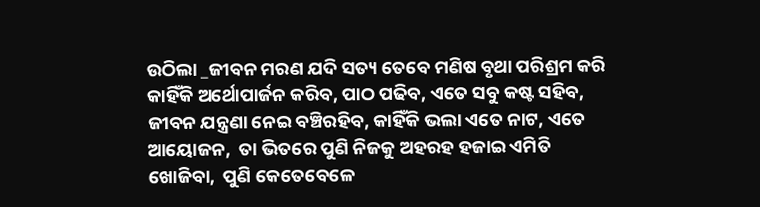ଉଠିଲା _ଜୀବନ ମରଣ ଯଦି ସତ୍ୟ ତେବେ ମଣିଷ ବୃଥା ପରିଶ୍ରମ କରି କାହିଁକି ଅର୍ଥୋପାର୍ଜନ କରିବ, ପାଠ ପଢିବ, ଏତେ ସବୁ କଷ୍ଟ ସହିବ, ଜୀବନ ଯନ୍ତ୍ରଣା ନେଇ ବଞ୍ଚିରହିବ, କାହିଁକି ଭଲା ଏତେ ନାଟ, ଏତେ ଆୟୋଜନ,  ତା ଭିତରେ ପୁଣି ନିଜକୁ ଅହରହ ହଜାଇ ଏମିତି  ଖୋଜିବା,  ପୁଣି କେତେବେଳେ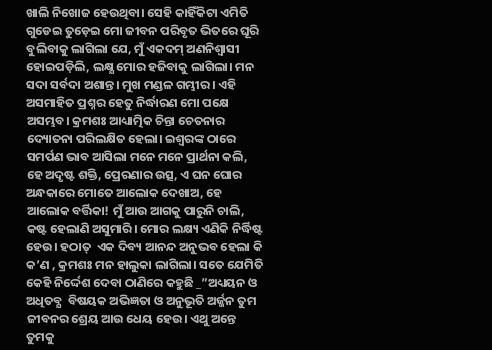ଖାଲି ନିଖୋଜ ହେଉଥିବା। ସେହି କାହିଁକିଟା ଏମିତି ଗୁଡେଇ ତୁଡ଼େଇ ମୋ ଜୀବନ ପରିବୃତ ଭିତରେ ଘୂରି ବୁଲିବାକୁ ଲାଗିଲା ଯେ, ମୁଁ ଏକଦମ୍ ଅଣନିଶ୍ଵାସୀ ହୋଇପଡ଼ିଲି, ଲକ୍ଷ୍ଯ ମୋର ହଜିବାକୁ ଲାଗିଲା। ମନ ସଦା ସର୍ବଦା ଅଶାନ୍ତ। ମୁଖ ମଣ୍ଡଳ ଗମ୍ଭୀର । ଏହି ଅସମାହିତ ପ୍ରଶ୍ନର ହେତୁ ନିର୍ଦ୍ଧାରଣ ମୋ ପକ୍ଷେ ଅସମ୍ଭବ। କ୍ରମଶଃ ଆଧ୍ୟାତ୍ମିକ ଚିନ୍ତା ଚେତନାର ଦ୍ୟୋତନା ପରିଲକ୍ଷିତ ହେଲା। ଇଶ୍ୱରଙ୍କ ଠାରେ ସମର୍ପଣ ଭାବ ଆସିଲା ମନେ ମନେ ପ୍ରାର୍ଥନା କଲି, ହେ ଅଦୃଷ୍ଟ ଶକ୍ତି, ପ୍ରେରଣାର ଉତ୍ସ, ଏ ଘନ ଘୋର ଅନ୍ଧକାରେ ମୋତେ ଆଲୋକ ଦେଖାଅ, ହେ ଆଲୋକ ବର୍ତ୍ତିକା! ମୁଁ ଆଉ ଆଗକୁ ପାରୁନି ଚାଲି, କଷ୍ଟ ହେଲାଣି ଅସୁମାରି। ମୋର ଲକ୍ଷ୍ୟ ଏଣିକି ନିର୍ଦ୍ଧିଷ୍ଟ ହେଉ। ହଠାତ୍  ଏକ ଦିବ୍ୟ ଆନନ୍ଦ ଅନୁଭବ ହେଲା କି କ’ଣ , କ୍ରମଶଃ ମନ ହାଲୁକା ଲାଗିଲା। ସତେ ଯେମିତି କେହି ନିର୍ଦ୍ଦେଶ ଦେବା ଠାଣିରେ କହୁଛି _”ଅଧ୍ୟୟନ ଓ ଅଧିତବ୍ଯ  ବିଷୟକ ଅଭିଜ୍ଞତା ଓ ଅନୁଭୂତି ଅର୍ଜ୍ଜନ ତୁମ ଜୀବନର ଶ୍ରେୟ ଆଉ ଧେୟ ହେଉ। ଏଥୁ ଅନ୍ତେ ତୁମକୁ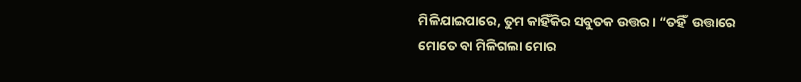ମିଳିଯାଇପାରେ, ତୁମ କାହିଁକିର ସବୁତକ ଉତ୍ତର। “ତହିଁ  ଉତ୍ତାରେ  ମୋତେ ବା ମିଳିଗଲା ମୋର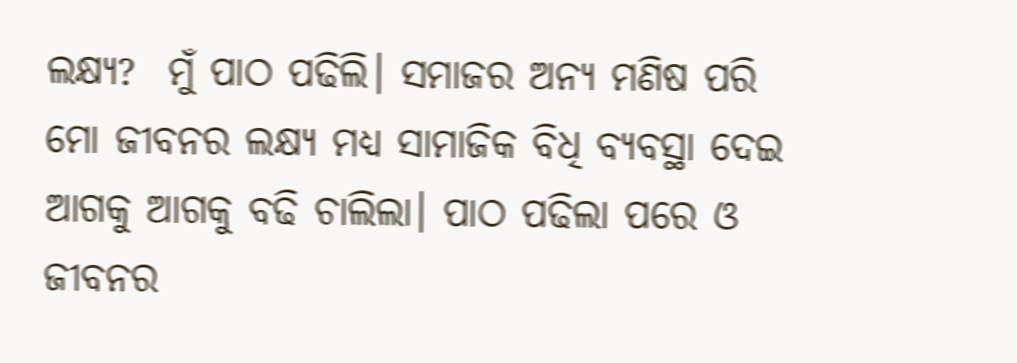ଲକ୍ଷ୍ଯ?  ମୁଁ ପାଠ ପଢିଲି। ସମାଜର ଅନ୍ୟ ମଣିଷ ପରି ମୋ ଜୀବନର ଲକ୍ଷ୍ଯ ମଧ୍ଯ ସାମାଜିକ ବିଧି ବ୍ୟବସ୍ଥା ଦେଇ ଆଗକୁ ଆଗକୁ ବଢି ଚାଲିଲା। ପାଠ ପଢିଲା ପରେ ଓ ଜୀବନର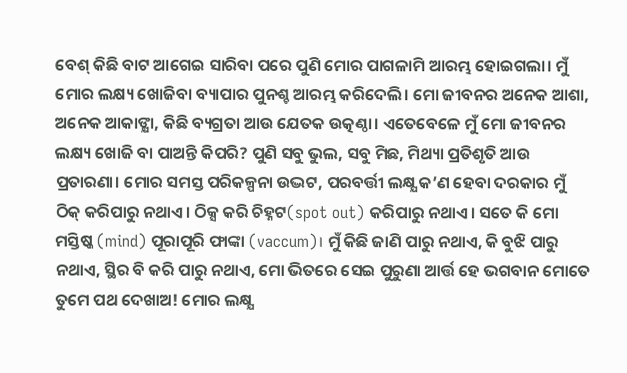ବେଶ୍ କିଛି ବାଟ ଆଗେଇ ସାରିବା ପରେ ପୁଣି ମୋର ପାଗଳାମି ଆରମ୍ଭ ହୋଇଗଲା। ମୁଁ ମୋର ଲକ୍ଷ୍ୟ ଖୋଜିବା ବ୍ୟାପାର ପୁନଶ୍ଚ ଆରମ୍ଭ କରିଦେଲି। ମୋ ଜୀବନର ଅନେକ ଆଶା, ଅନେକ ଆକାଙ୍କ୍ଷା, କିଛି ବ୍ୟଗ୍ରତା ଆଉ ଯେତକ ଉତ୍କଣ୍ଠା। ଏତେବେଳେ ମୁଁ ମୋ ଜୀବନର ଲକ୍ଷ୍ୟ ଖୋଜି ବା ପାଅନ୍ତି କିପରି? ପୁଣି ସବୁ ଭୁଲ, ସବୁ ମିଛ, ମିଥ୍ୟା ପ୍ରତିଶୃତି ଆଉ ପ୍ରତାରଣା। ମୋର ସମସ୍ତ ପରିକଳ୍ପନା ଉଦ୍ଭଟ, ପରବର୍ତ୍ତୀ ଲକ୍ଷ୍ଯ କ’ଣ ହେବା ଦରକାର ମୁଁ ଠିକ୍ କରିପାରୁ ନଥାଏ। ଠିକ୍ସ କରି ଚିହ୍ନଟ(spot out) କରିପାରୁ ନଥାଏ। ସତେ କି ମୋ ମସ୍ତିଷ୍କ (mind) ପୂରାପୂରି ଫାଙ୍କା (vaccum)। ମୁଁ କିଛି ଜାଣି ପାରୁ ନଥାଏ, କି ବୁଝି ପାରୁ ନଥାଏ, ସ୍ଥିର ବି କରି ପାରୁ ନଥାଏ, ମୋ ଭିତରେ ସେଇ ପୁରୁଣା ଆର୍ତ୍ତ ହେ ଭଗବାନ ମୋତେ ତୁମେ ପଥ ଦେଖାଅ! ମୋର ଲକ୍ଷ୍ଯ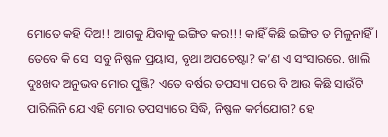ମୋତେ କହି ଦିଅ!! ଆଗକୁ ଯିବାକୁ ଇଙ୍ଗିତ କର!!! କାହିଁ କିଛି ଇଙ୍ଗିତ ତ ମିଳୁନାହିଁ। ତେବେ କି ସେ  ସବୁ ନିଷ୍ଫଳ ପ୍ରୟାସ, ବୃଥା ଅପଚେଷ୍ଟା? କ’ଣ ଏ ସଂସାରରେ. ଖାଲି ଦୁଃଖଦ ଅନୁଭବ ମୋର ପୁଞ୍ଜି? ଏତେ ବର୍ଷର ତପସ୍ୟା ପରେ ବି ଆଉ କିଛି ସାଉଁଟି ପାରିଲିନି ଯେ ଏହି ମୋର ତପସ୍ୟାରେ ସିଦ୍ଧି, ନିଷ୍ଫଳ କର୍ମଯୋଗ? ହେ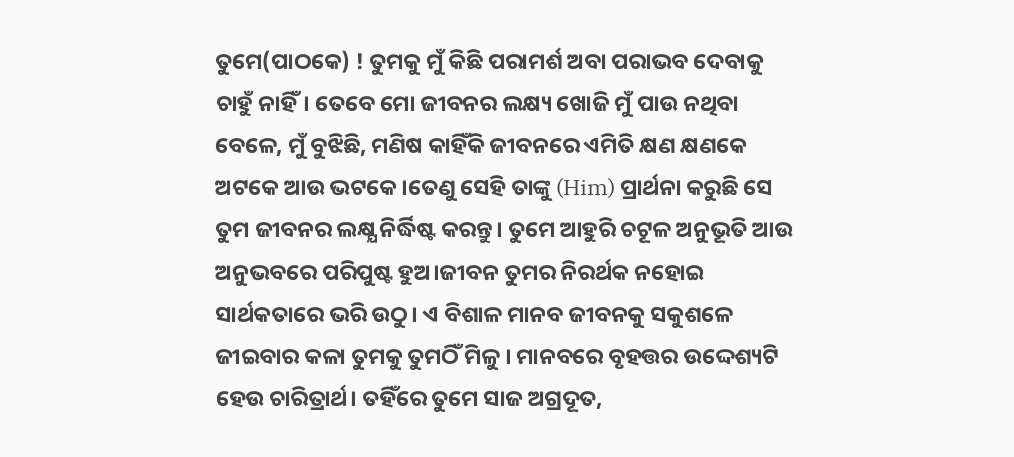ତୁମେ(ପାଠକେ) ! ତୁମକୁ ମୁଁ କିଛି ପରାମର୍ଶ ଅବା ପରାଭବ ଦେବାକୁ ଚାହୁଁ ନାହିଁ। ତେବେ ମୋ ଜୀବନର ଲକ୍ଷ୍ୟ ଖୋଜି ମୁଁ ପାଉ ନଥିବା ବେଳେ, ମୁଁ ବୁଝିଛି, ମଣିଷ କାହିଁକି ଜୀବନରେ ଏମିତି କ୍ଷଣ କ୍ଷଣକେ ଅଟକେ ଆଉ ଭଟକେ ।ତେଣୁ ସେହି ତାଙ୍କୁ (Him) ପ୍ରାର୍ଥନା କରୁଛି ସେ ତୁମ ଜୀବନର ଲକ୍ଷ୍ଯ ନିର୍ଦ୍ଧିଷ୍ଟ କରନ୍ତୁ। ତୁମେ ଆହୁରି ଚଟୂଳ ଅନୁଭୂତି ଆଉ ଅନୁଭବରେ ପରିପୁଷ୍ଟ ହୁଅ।ଜୀବନ ତୁମର ନିରର୍ଥକ ନହୋଇ ସାର୍ଥକତାରେ ଭରି ଉଠୁ। ଏ ବିଶାଳ ମାନବ ଜୀବନକୁ ସକୁଶଳେ ଜୀଇବାର କଳା ତୁମକୁ ତୁମଠିଁ ମିଳୁ । ମାନବରେ ବୃହତ୍ତର ଉଦ୍ଦେଶ୍ୟଟି  ହେଉ ଚାରିତ୍ରାର୍ଥ। ତହିଁରେ ତୁମେ ସାଜ ଅଗ୍ରଦୂତ,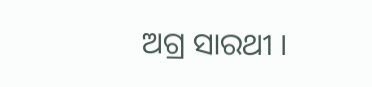ଅଗ୍ର ସାରଥୀ ।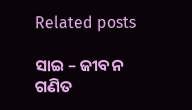Related posts

ସାଇ – ଜୀବନ ଗଣିତ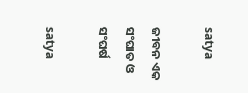satya

ଜୀବନ ଏକ ସଂଘାତ ଓ ସଂଘର୍ଷ

satya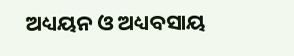ଅଧ୍ୟୟନ ଓ ଅଧ୍ୟବସାୟ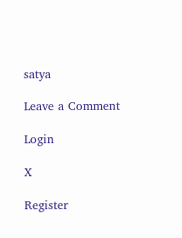satya

Leave a Comment

Login

X

Register